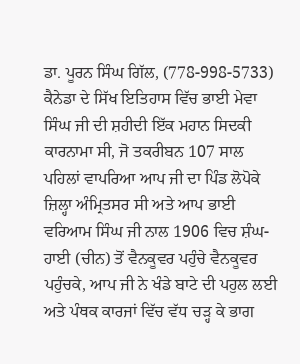ਡਾ. ਪੂਰਨ ਸਿੰਘ ਗਿੱਲ, (778-998-5733) ਕੈਨੇਡਾ ਦੇ ਸਿੱਖ ਇਤਿਹਾਸ ਵਿੱਚ ਭਾਈ ਮੇਵਾ ਸਿੰਘ ਜੀ ਦੀ ਸ਼ਹੀਦੀ ਇੱਕ ਮਹਾਨ ਸਿਦਕੀ ਕਾਰਨਾਮਾ ਸੀ, ਜੋ ਤਕਰੀਬਨ 107 ਸਾਲ ਪਹਿਲਾਂ ਵਾਪਰਿਆ ਆਪ ਜੀ ਦਾ ਪਿੰਡ ਲੋਪੋਕੇ ਜ਼ਿਲ੍ਹਾ ਅੰਮ੍ਰਿਤਸਰ ਸੀ ਅਤੇ ਆਪ ਭਾਈ ਵਰਿਆਮ ਸਿੰਘ ਜੀ ਨਾਲ 1906 ਵਿਚ ਸ਼ੰਘ-ਹਾਈ (ਚੀਨ) ਤੋਂ ਵੈਨਕੂਵਰ ਪਹੁੰਚੇ ਵੈਨਕੂਵਰ ਪਹੁੰਚਕੇ, ਆਪ ਜੀ ਨੇ ਖੰਡੇ ਬਾਟੇ ਦੀ ਪਹੁਲ ਲਈ ਅਤੇ ਪੰਥਕ ਕਾਰਜਾਂ ਵਿੱਚ ਵੱਧ ਚੜ੍ਹ ਕੇ ਭਾਗ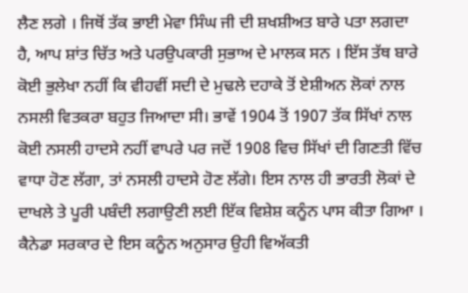ਲੈਣ ਲਗੇ । ਜਿਥੋਂ ਤੱਕ ਭਾਈ ਮੇਵਾ ਸਿੰਘ ਜੀ ਦੀ ਸ਼ਖਸ਼ੀਅਤ ਬਾਰੇ ਪਤਾ ਲਗਦਾ ਹੈ, ਆਪ ਸ਼ਾਂਤ ਚਿੱਤ ਅਤੇ ਪਰਉਪਕਾਰੀ ਸੁਭਾਅ ਦੇ ਮਾਲਕ ਸਨ । ਇੱਸ ਤੱਥ ਬਾਰੇ ਕੋਈ ਭੁਲੇਖਾ ਨਹੀਂ ਕਿ ਵੀਹਵੀਂ ਸਦੀ ਦੇ ਮੁਢਲੇ ਦਹਾਕੇ ਤੋਂ ਏਸ਼ੀਅਨ ਲੋਕਾਂ ਨਾਲ ਨਸਲੀ ਵਿਤਕਰਾ ਬਹੁਤ ਜਿਆਦਾ ਸੀ। ਭਾਵੇਂ 1904 ਤੋਂ 1907 ਤੱਕ ਸਿੱਖਾਂ ਨਾਲ ਕੋਈ ਨਸਲੀ ਹਾਦਸੇ ਨਹੀਂ ਵਾਪਰੇ ਪਰ ਜਦੋਂ 1908 ਵਿਚ ਸਿੱਖਾਂ ਦੀ ਗਿਣਤੀ ਵਿੱਚ ਵਾਧਾ ਹੋਣ ਲੱਗਾ, ਤਾਂ ਨਸਲੀ ਹਾਦਸੇ ਹੋਣ ਲੱਗੇ। ਇਸ ਨਾਲ ਹੀ ਭਾਰਤੀ ਲੋਕਾਂ ਦੇ ਦਾਖਲੇ ਤੇ ਪੂਰੀ ਪਬੰਦੀ ਲਗਾਉਣੀ ਲਈ ਇੱਕ ਵਿਸ਼ੇਸ਼ ਕਨੂੰਨ ਪਾਸ ਕੀਤਾ ਗਿਆ । ਕੈਨੇਡਾ ਸਰਕਾਰ ਦੇ ਇਸ ਕਨੂੰਨ ਅਨੁਸਾਰ ਉਹੀ ਵਿਅੱਕਤੀ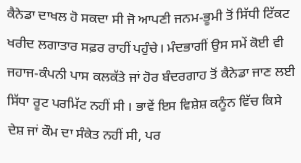ਕੈਨੇਡਾ ਦਾਖਲ ਹੋ ਸਕਦਾ ਸੀ ਜੋ ਆਪਣੀ ਜਨਮ-ਭੂਮੀ ਤੋਂ ਸਿੱਧੀ ਟਿੱਕਟ ਖਰੀਦ ਲਗਾਤਾਰ ਸਫ਼ਰ ਰਾਹੀਂ ਪਹੁੰਚੇ। ਮੰਦਭਾਗੀਂ ਉਸ ਸਮੇਂ ਕੋਈ ਵੀ ਜਹਾਜ-ਕੰਪਨੀ ਪਾਸ ਕਲਕੱਤੇ ਜਾਂ ਹੋਰ ਬੰਦਰਗਾਹ ਤੋਂ ਕੈਨੇਡਾ ਜਾਣ ਲਈ ਸਿੱਧਾ ਰੂਟ ਪਰਮਿੱਟ ਨਹੀਂ ਸੀ । ਭਾਵੇਂ ਇਸ ਵਿਸ਼ੇਸ਼ ਕਨੂੰਨ ਵਿੱਚ ਕਿਸੇ ਦੇਸ਼ ਜਾਂ ਕੌਮ ਦਾ ਸੰਕੇਤ ਨਹੀਂ ਸੀ, ਪਰ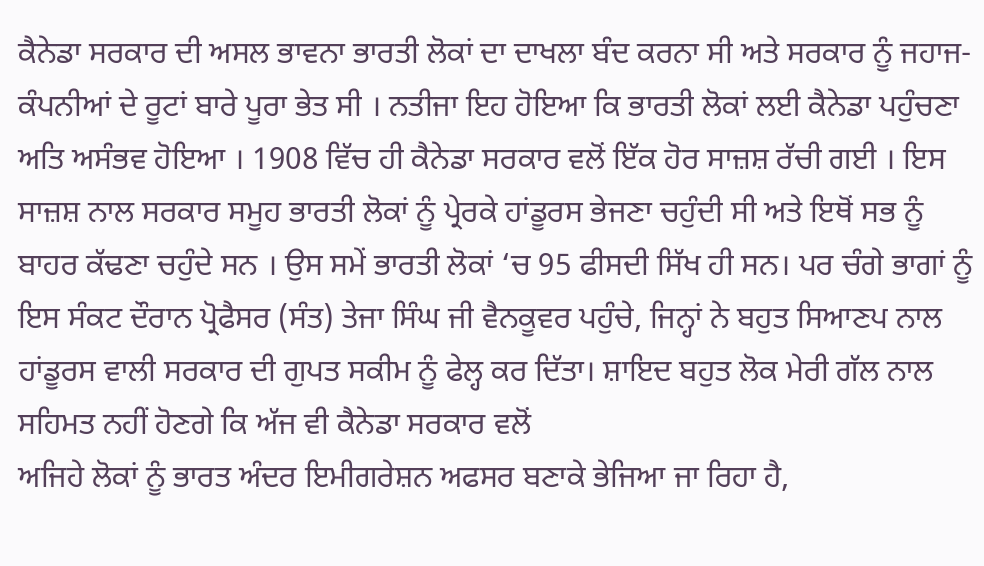ਕੈਨੇਡਾ ਸਰਕਾਰ ਦੀ ਅਸਲ ਭਾਵਨਾ ਭਾਰਤੀ ਲੋਕਾਂ ਦਾ ਦਾਖਲਾ ਬੰਦ ਕਰਨਾ ਸੀ ਅਤੇ ਸਰਕਾਰ ਨੂੰ ਜਹਾਜ-ਕੰਪਨੀਆਂ ਦੇ ਰੂਟਾਂ ਬਾਰੇ ਪੂਰਾ ਭੇਤ ਸੀ । ਨਤੀਜਾ ਇਹ ਹੋਇਆ ਕਿ ਭਾਰਤੀ ਲੋਕਾਂ ਲਈ ਕੈਨੇਡਾ ਪਹੁੰਚਣਾ ਅਤਿ ਅਸੰਭਵ ਹੋਇਆ । 1908 ਵਿੱਚ ਹੀ ਕੈਨੇਡਾ ਸਰਕਾਰ ਵਲੋਂ ਇੱਕ ਹੋਰ ਸਾਜ਼ਸ਼ ਰੱਚੀ ਗਈ । ਇਸ ਸਾਜ਼ਸ਼ ਨਾਲ ਸਰਕਾਰ ਸਮੂਹ ਭਾਰਤੀ ਲੋਕਾਂ ਨੂੰ ਪ੍ਰੇਰਕੇ ਹਾਂਡੂਰਸ ਭੇਜਣਾ ਚਹੁੰਦੀ ਸੀ ਅਤੇ ਇਥੋਂ ਸਭ ਨੂੰ ਬਾਹਰ ਕੱਢਣਾ ਚਹੁੰਦੇ ਸਨ । ਉਸ ਸਮੇਂ ਭਾਰਤੀ ਲੋਕਾਂ ‘ਚ 95 ਫੀਸਦੀ ਸਿੱਖ ਹੀ ਸਨ। ਪਰ ਚੰਗੇ ਭਾਗਾਂ ਨੂੰ ਇਸ ਸੰਕਟ ਦੌਰਾਨ ਪ੍ਰੋਫੈਸਰ (ਸੰਤ) ਤੇਜਾ ਸਿੰਘ ਜੀ ਵੈਨਕੂਵਰ ਪਹੁੰਚੇ, ਜਿਨ੍ਹਾਂ ਨੇ ਬਹੁਤ ਸਿਆਣਪ ਨਾਲ ਹਾਂਡੂਰਸ ਵਾਲੀ ਸਰਕਾਰ ਦੀ ਗੁਪਤ ਸਕੀਮ ਨੂੰ ਫੇਲ੍ਹ ਕਰ ਦਿੱਤਾ। ਸ਼ਾਇਦ ਬਹੁਤ ਲੋਕ ਮੇਰੀ ਗੱਲ ਨਾਲ ਸਹਿਮਤ ਨਹੀਂ ਹੋਣਗੇ ਕਿ ਅੱਜ ਵੀ ਕੈਨੇਡਾ ਸਰਕਾਰ ਵਲੋਂ
ਅਜਿਹੇ ਲੋਕਾਂ ਨੂੰ ਭਾਰਤ ਅੰਦਰ ਇਮੀਗਰੇਸ਼ਨ ਅਫਸਰ ਬਣਾਕੇ ਭੇਜਿਆ ਜਾ ਰਿਹਾ ਹੈ,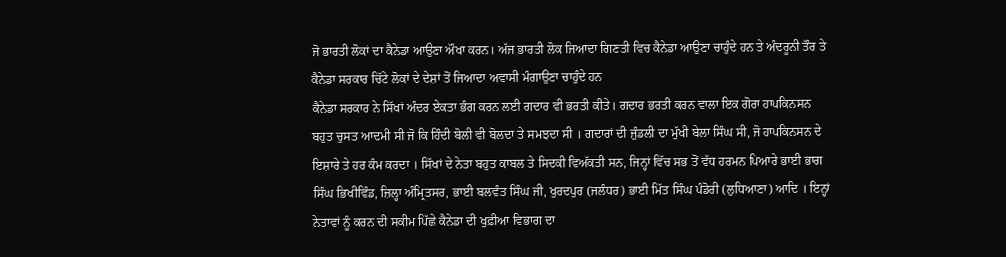ਜੋ ਭਾਰਤੀ ਲੋਕਾਂ ਦਾ ਕੈਨੇਡਾ ਆਉਣਾ ਔਖਾ ਕਰਨ। ਅੱਜ ਭਾਰਤੀ ਲੋਕ ਜਿਆਦਾ ਗਿਣਤੀ ਵਿਚ ਕੈਨੇਡਾ ਆਉਣਾ ਚਾਹੁੰਦੇ ਹਨ ਤੇ ਅੰਦਰੂਨੀ ਤੌਰ ਤੇ ਕੈਨੇਡਾ ਸਰਕਾਰ ਚਿੱਟੇ ਲੋਕਾਂ ਦੇ ਦੇਸ਼ਾਂ ਤੋਂ ਜਿਆਦਾ ਅਵਾਸੀ ਮੰਗਾਉਣਾ ਚਾਹੁੰਦੇ ਹਨ
ਕੈਨੇਡਾ ਸਰਕਾਰ ਨੇ ਸਿੱਖਾਂ ਅੰਦਰ ਏਕਤਾ ਭੰਗ ਕਰਨ ਲਈ ਗਦਾਰ ਵੀ ਭਰਤੀ ਕੀਤੇ। ਗਦਾਰ ਭਰਤੀ ਕਰਨ ਵਾਲਾ ਇਕ ਗੋਰਾ ਹਾਪਕਿਨਸਨ ਬਹੁਤ ਚੁਸਤ ਆਦਮੀ ਸੀ ਜੋ ਕਿ ਹਿੰਦੀ ਬੋਲੀ ਵੀ ਬੋਲਦਾ ਤੇ ਸਮਝਦਾ ਸੀ । ਗਦਾਰਾਂ ਦੀ ਜੁੰਡਲੀ ਦਾ ਮੁੱਖੀ ਬੇਲਾ ਸਿੰਘ ਸੀ, ਜੋ ਹਾਪਕਿਨਸਨ ਦੇ ਇਸ਼ਾਰੇ ਤੇ ਹਰ ਕੰਮ ਕਰਦਾ । ਸਿੱਖਾਂ ਦੇ ਨੇਤਾ ਬਹੁਤ ਕਾਬਲ ਤੇ ਸਿਦਕੀ ਵਿਅੱਕਤੀ ਸਨ, ਜਿਨ੍ਹਾਂ ਵਿੱਚ ਸਭ ਤੋਂ ਵੱਧ ਹਰਮਨ ਪਿਆਰੇ ਭਾਈ ਭਾਗ ਸਿੰਘ ਭਿਖੀਵਿੰਡ, ਜ਼ਿਲ੍ਹਾ ਅੰਮ੍ਰਿਤਸਰ, ਭਾਈ ਬਲਵੰਤ ਸਿੰਘ ਜੀ, ਖੁਰਦਪੁਰ (ਜਲੰਧਰ) ਭਾਈ ਮਿੱਤ ਸਿੰਘ ਪੰਡੋਰੀ (ਲੁਧਿਆਣਾ) ਆਦਿ । ਇਨ੍ਹਾਂ ਨੇਤਾਵਾਂ ਨੂੰ ਕਰਨ ਦੀ ਸਕੀਮ ਪਿੱਛੇ ਕੈਨੇਡਾ ਦੀ ਖੁਫ਼ੀਆ ਵਿਭਾਗ ਦਾ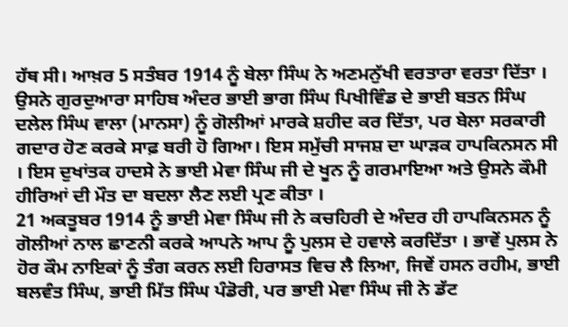ਹੱਥ ਸੀ। ਆਖ਼ਰ 5 ਸਤੰਬਰ 1914 ਨੂੰ ਬੇਲਾ ਸਿੰਘ ਨੇ ਅਣਮਨੁੱਖੀ ਵਰਤਾਰਾ ਵਰਤਾ ਦਿੱਤਾ । ਉਸਨੇ ਗੁਰਦੁਆਰਾ ਸਾਹਿਬ ਅੰਦਰ ਭਾਈ ਭਾਗ ਸਿੰਘ ਪਿਖੀਵਿੰਡ ਦੇ ਭਾਈ ਬਤਨ ਸਿੰਘ ਦਲੇਲ ਸਿੰਘ ਵਾਲਾ (ਮਾਨਸਾ) ਨੂੰ ਗੋਲੀਆਂ ਮਾਰਕੇ ਸ਼ਹੀਦ ਕਰ ਦਿੱਤਾ, ਪਰ ਬੇਲਾ ਸਰਕਾਰੀ ਗਦਾਰ ਹੋਣ ਕਰਕੇ ਸਾਫ਼ ਬਰੀ ਹੋ ਗਿਆ। ਇਸ ਸਮੁੱਚੀ ਸਾਜਸ਼ ਦਾ ਘਾੜਕ ਹਾਪਕਿਨਸਨ ਸੀ । ਇਸ ਦੁਖਾਂਤਕ ਹਾਦਸੇ ਨੇ ਭਾਈ ਮੇਵਾ ਸਿੰਘ ਜੀ ਦੇ ਖੂਨ ਨੂੰ ਗਰਮਾਇਆ ਅਤੇ ਉਸਨੇ ਕੌਮੀ ਹੀਰਿਆਂ ਦੀ ਮੌਤ ਦਾ ਬਦਲਾ ਲੈਣ ਲਈ ਪ੍ਰਣ ਕੀਤਾ ।
21 ਅਕਤੂਬਰ 1914 ਨੂੰ ਭਾਈ ਮੇਵਾ ਸਿੰਘ ਜੀ ਨੇ ਕਚਹਿਰੀ ਦੇ ਅੰਦਰ ਹੀ ਹਾਪਕਿਨਸਨ ਨੂੰ ਗੋਲੀਆਂ ਨਾਲ ਛਾਣਨੀ ਕਰਕੇ ਆਪਨੇ ਆਪ ਨੂੰ ਪੁਲਸ ਦੇ ਹਵਾਲੇ ਕਰਦਿੱਤਾ । ਭਾਵੇਂ ਪੁਲਸ ਨੇ ਹੋਰ ਕੌਮ ਨਾਇਕਾਂ ਨੂੰ ਤੰਗ ਕਰਨ ਲਈ ਹਿਰਾਸਤ ਵਿਚ ਲੈ ਲਿਆ, ਜਿਵੇਂ ਹਸਨ ਰਹੀਮ, ਭਾਈ ਬਲਵੰਤ ਸਿੰਘ, ਭਾਈ ਮਿੱਤ ਸਿੰਘ ਪੰਡੋਰੀ, ਪਰ ਭਾਈ ਮੇਵਾ ਸਿੰਘ ਜੀ ਨੇ ਡੱਟ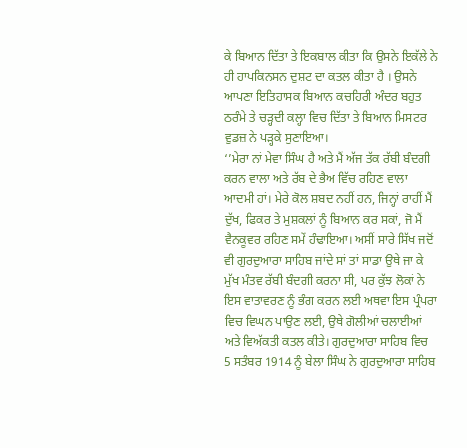ਕੇ ਬਿਆਨ ਦਿੱਤਾ ਤੇ ਇਕਬਾਲ ਕੀਤਾ ਕਿ ਉਸਨੇ ਇਕੱਲੇ ਨੇ ਹੀ ਹਾਪਕਿਨਸਨ ਦੁਸ਼ਟ ਦਾ ਕਤਲ ਕੀਤਾ ਹੈ । ਉਸਨੇ ਆਪਣਾ ਇਤਿਹਾਸਕ ਬਿਆਨ ਕਚਹਿਰੀ ਅੰਦਰ ਬਹੁਤ ਠਰੰਮੇ ਤੇ ਚੜ੍ਹਦੀ ਕਲ੍ਹਾ ਵਿਚ ਦਿੱਤਾ ਤੇ ਬਿਆਨ ਮਿਸਟਰ ਵੁਡਜ਼ ਨੇ ਪੜ੍ਹਕੇ ਸੁਣਾਇਆ।
‘’ਮੇਰਾ ਨਾਂ ਮੇਵਾ ਸਿੰਘ ਹੈ ਅਤੇ ਮੈਂ ਅੱਜ ਤੱਕ ਰੱਬੀ ਬੰਦਗੀ ਕਰਨ ਵਾਲਾ ਅਤੇ ਰੱਬ ਦੇ ਭੈਅ ਵਿੱਚ ਰਹਿਣ ਵਾਲਾ ਆਦਮੀ ਹਾਂ। ਮੇਰੇ ਕੋਲ ਸ਼ਬਦ ਨਹੀਂ ਹਨ, ਜਿਨ੍ਹਾਂ ਰਾਹੀਂ ਮੈਂ ਦੁੱਖ, ਫਿਕਰ ਤੇ ਮੁਸ਼ਕਲਾਂ ਨੂੰ ਬਿਆਨ ਕਰ ਸਕਾਂ, ਜੋ ਮੈਂ ਵੈਨਕੂਵਰ ਰਹਿਣ ਸਮੇਂ ਹੰਢਾਇਆ। ਅਸੀਂ ਸਾਰੇ ਸਿੱਖ ਜਦੋਂ ਵੀ ਗੁਰਦੁਆਰਾ ਸਾਹਿਬ ਜਾਂਦੇ ਸਾਂ ਤਾਂ ਸਾਡਾ ਉਥੇ ਜਾ ਕੇ ਮੁੱਖ ਮੰਤਵ ਰੱਬੀ ਬੰਦਗੀ ਕਰਨਾ ਸੀ, ਪਰ ਕੁੱਝ ਲੋਕਾਂ ਨੇ ਇਸ ਵਾਤਾਵਰਣ ਨੂੰ ਭੰਗ ਕਰਨ ਲਈ ਅਥਵਾ ਇਸ ਪ੍ਰੰਪਰਾ ਵਿਚ ਵਿਘਨ ਪਾਉਣ ਲਈ, ਉਥੇ ਗੋਲੀਆਂ ਚਲਾਈਆਂ ਅਤੇ ਵਿਅੱਕਤੀ ਕਤਲ ਕੀਤੇ। ਗੁਰਦੁਆਰਾ ਸਾਹਿਬ ਵਿਚ 5 ਸਤੰਬਰ 1914 ਨੂੰ ਬੇਲਾ ਸਿੰਘ ਨੇ ਗੁਰਦੁਆਰਾ ਸਾਹਿਬ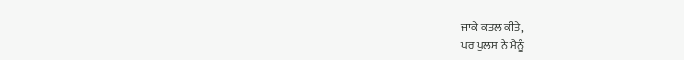ਜਾਕੇ ਕਤਲ ਕੀਤੇ,
ਪਰ ਪੁਲਸ ਨੇ ਮੈਨੂੰ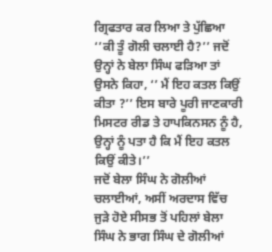ਗ੍ਰਿਫਤਾਰ ਕਰ ਲਿਆ ਤੇ ਪੁੱਛਿਆ ‘’ਕੀ ਤੂੰ ਗੋਲੀ ਚਲਾਈ ਹੈ?’’ ਜਦੋਂ ਉਨ੍ਹਾਂ ਨੇ ਬੇਲਾ ਸਿੰਘ ਫੜਿਆ ਤਾਂ ਉਸਨੇ ਕਿਹਾ, ‘’ ਮੈਂ ਇਹ ਕਤਲ ਕਿਉਂ ਕੀਤਾ ?’’ ਇਸ ਬਾਰੇ ਪੂਰੀ ਜਾਣਕਾਰੀ ਮਿਸਟਰ ਰੀਡ ਤੇ ਹਾਪਕਿਨਸਨ ਨੂੰ ਹੈ, ਉਨ੍ਹਾਂ ਨੂੰ ਪਤਾ ਹੈ ਕਿ ਮੈਂ ਇਹ ਕਤਲ ਕਿਉਂ ਕੀਤੇ।’’
ਜਦੋਂ ਬੇਲਾ ਸਿੰਘ ਨੇ ਗੋਲੀਆਂ ਚਲਾਈਆਂ, ਅਸੀਂ ਅਰਦਾਸ ਵਿੱਚ ਜੁੜੇ ਹੋਏ ਸੀਸਭ ਤੋਂ ਪਹਿਲਾਂ ਬੇਲਾ ਸਿੰਘ ਨੇ ਭਾਗ ਸਿੰਘ ਦੇ ਗੋਲੀਆਂ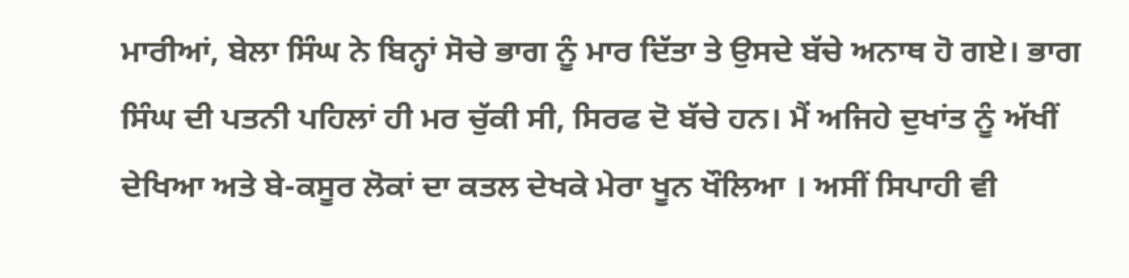ਮਾਰੀਆਂ, ਬੇਲਾ ਸਿੰਘ ਨੇ ਬਿਨ੍ਹਾਂ ਸੋਚੇ ਭਾਗ ਨੂੰ ਮਾਰ ਦਿੱਤਾ ਤੇ ਉਸਦੇ ਬੱਚੇ ਅਨਾਥ ਹੋ ਗਏ। ਭਾਗ ਸਿੰਘ ਦੀ ਪਤਨੀ ਪਹਿਲਾਂ ਹੀ ਮਰ ਚੁੱਕੀ ਸੀ, ਸਿਰਫ ਦੋ ਬੱਚੇ ਹਨ। ਮੈਂ ਅਜਿਹੇ ਦੁਖਾਂਤ ਨੂੰ ਅੱਖੀਂ ਦੇਖਿਆ ਅਤੇ ਬੇ-ਕਸੂਰ ਲੋਕਾਂ ਦਾ ਕਤਲ ਦੇਖਕੇ ਮੇਰਾ ਖੂਨ ਖੌਲਿਆ । ਅਸੀਂ ਸਿਪਾਹੀ ਵੀ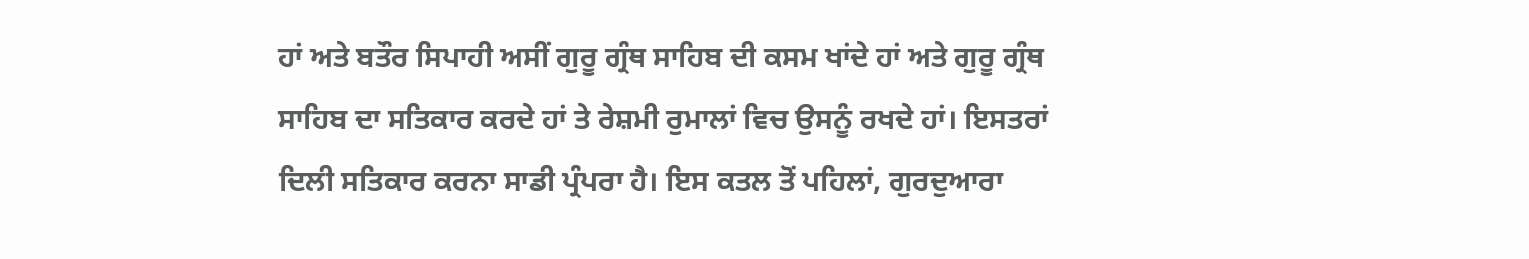ਹਾਂ ਅਤੇ ਬਤੌਰ ਸਿਪਾਹੀ ਅਸੀਂ ਗੁਰੂ ਗ੍ਰੰਥ ਸਾਹਿਬ ਦੀ ਕਸਮ ਖਾਂਦੇ ਹਾਂ ਅਤੇ ਗੁਰੂ ਗ੍ਰੰਥ ਸਾਹਿਬ ਦਾ ਸਤਿਕਾਰ ਕਰਦੇ ਹਾਂ ਤੇ ਰੇਸ਼ਮੀ ਰੁਮਾਲਾਂ ਵਿਚ ਉਸਨੂੰ ਰਖਦੇ ਹਾਂ। ਇਸਤਰਾਂ ਦਿਲੀ ਸਤਿਕਾਰ ਕਰਨਾ ਸਾਡੀ ਪ੍ਰੰਪਰਾ ਹੈ। ਇਸ ਕਤਲ ਤੋਂ ਪਹਿਲਾਂ, ਗੁਰਦੁਆਰਾ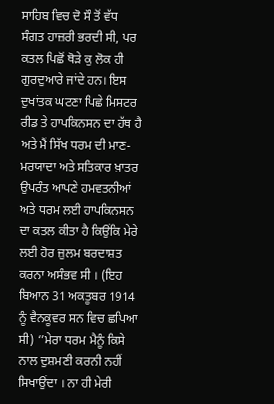ਸਾਹਿਬ ਵਿਚ ਦੋ ਸੌ ਤੋਂ ਵੱਧ ਸੰਗਤ ਹਾਜ਼ਰੀ ਭਰਦੀ ਸੀ, ਪਰ ਕਤਲ ਪਿਛੋਂ ਥੋੜੇ ਕੁ ਲੋਕ ਹੀ ਗੁਰਦੁਆਰੇ ਜਾਂਦੇ ਹਨ। ਇਸ ਦੁਖਾਂਤਕ ਘਟਣਾ ਪਿਛੇ ਮਿਸਟਰ ਰੀਡ ਤੇ ਹਾਪਕਿਨਸਨ ਦਾ ਹੱਥ ਹੈ ਅਤੇ ਮੈਂ ਸਿੱਖ ਧਰਮ ਦੀ ਮਾਣ-ਮਰਯਾਦਾ ਅਤੇ ਸਤਿਕਾਰ ਖ਼ਾਤਰ ਉਪਰੰਤ ਆਪਣੇ ਹਮਵਤਨੀਆਂ ਅਤੇ ਧਰਮ ਲਈ ਹਾਪਕਿਨਸਨ ਦਾ ਕਤਲ ਕੀਤਾ ਹੈ ਕਿਉਂਕਿ ਮੇਰੇ ਲਈ ਹੋਰ ਜ਼ੁਲਮ ਬਰਦਾਸ਼ਤ ਕਰਨਾ ਅਸੰਭਵ ਸੀ । (ਇਹ ਬਿਆਨ 31 ਅਕਤੂਬਰ 1914 ਨੂੰ ਵੈਨਕੂਵਰ ਸਨ ਵਿਚ ਛਪਿਆ ਸੀ) ‘’ਮੇਰਾ ਧਰਮ ਮੈਨੂੰ ਕਿਸੇ ਨਾਲ ਦੁਸ਼ਮਣੀ ਕਰਨੀ ਨਹੀਂ ਸਿਖਾਉਂਦਾ । ਨਾ ਹੀ ਮੇਰੀ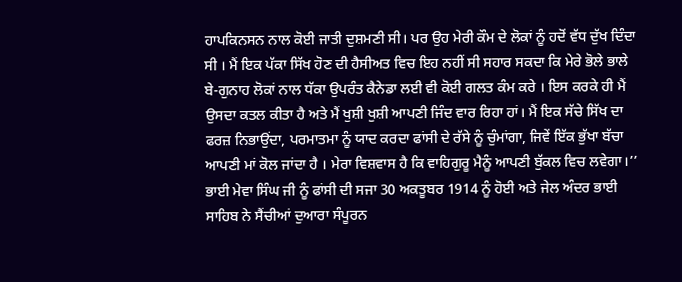ਹਾਪਕਿਨਸਨ ਨਾਲ ਕੋਈ ਜਾਤੀ ਦੁਸ਼ਮਣੀ ਸੀ। ਪਰ ਉਹ ਮੇਰੀ ਕੌਮ ਦੇ ਲੋਕਾਂ ਨੂੰ ਹਦੋਂ ਵੱਧ ਦੁੱਖ ਦਿੰਦਾ ਸੀ । ਮੈਂ ਇਕ ਪੱਕਾ ਸਿੱਖ ਹੋਣ ਦੀ ਹੈਸੀਅਤ ਵਿਚ ਇਹ ਨਹੀਂ ਸੀ ਸਹਾਰ ਸਕਦਾ ਕਿ ਮੇਰੇ ਭੋਲੇ ਭਾਲੇ ਬੇ-ਗੁਨਾਹ ਲੋਕਾਂ ਨਾਲ ਧੱਕਾ ਉਪਰੰਤ ਕੈਨੇਡਾ ਲਈ ਵੀ ਕੋਈ ਗਲਤ ਕੰਮ ਕਰੇ । ਇਸ ਕਰਕੇ ਹੀ ਮੈਂ ਉਸਦਾ ਕਤਲ ਕੀਤਾ ਹੈ ਅਤੇ ਮੈਂ ਖੁਸ਼ੀ ਖੁਸ਼ੀ ਆਪਣੀ ਜਿੰਦ ਵਾਰ ਰਿਹਾ ਹਾਂ। ਮੈਂ ਇਕ ਸੱਚੇ ਸਿੱਖ ਦਾ ਫਰਜ਼ ਨਿਭਾਉਂਦਾ, ਪਰਮਾਤਮਾ ਨੂੰ ਯਾਦ ਕਰਦਾ ਫਾਂਸੀ ਦੇ ਰੱਸੇ ਨੂੰ ਚੁੰਮਾਂਗਾ, ਜਿਵੇਂ ਇੱਕ ਭੁੱਖਾ ਬੱਚਾ ਆਪਣੀ ਮਾਂ ਕੋਲ ਜਾਂਦਾ ਹੈ । ਮੇਰਾ ਵਿਸ਼ਵਾਸ ਹੈ ਕਿ ਵਾਹਿਗੁਰੂ ਮੈਨੂੰ ਆਪਣੀ ਬੁੱਕਲ ਵਿਚ ਲਵੇਗਾ।’’
ਭਾਈ ਮੇਵਾ ਸਿੰਘ ਜੀ ਨੂੰ ਫਾਂਸੀ ਦੀ ਸਜਾ 30 ਅਕਤੂਬਰ 1914 ਨੂੰ ਹੋਈ ਅਤੇ ਜੇਲ ਅੰਦਰ ਭਾਈ ਸਾਹਿਬ ਨੇ ਸੈਂਚੀਆਂ ਦੁਆਰਾ ਸੰਪੂਰਨ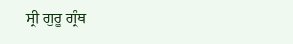ਸ੍ਰੀ ਗੁਰੂ ਗ੍ਰੰਥ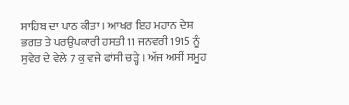ਸਾਹਿਬ ਦਾ ਪਾਠ ਕੀਤਾ । ਆਖਰ ਇਹ ਮਹਾਨ ਦੇਸ਼ ਭਗਤ ਤੇ ਪਰਉਪਕਾਰੀ ਹਸਤੀ 11 ਜਨਵਰੀ 1915 ਨੂੰ ਸੁਵੇਰ ਦੇ ਵੇਲੇ 7 ਕੁ ਵਜੇ ਫਾਂਸੀ ਚੜ੍ਹੇ । ਅੱਜ ਅਸੀਂ ਸਮੂਹ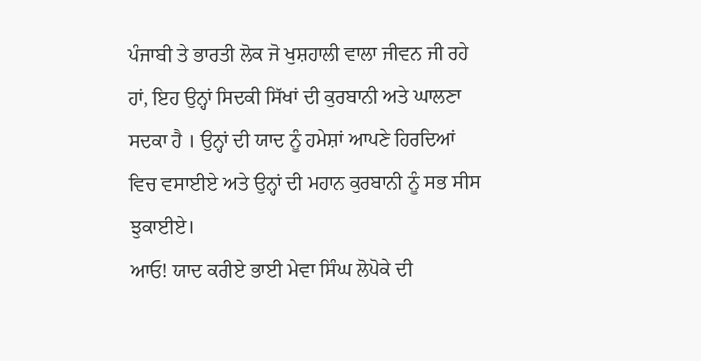ਪੰਜਾਬੀ ਤੇ ਭਾਰਤੀ ਲੋਕ ਜੋ ਖੁਸ਼ਹਾਲੀ ਵਾਲਾ ਜੀਵਨ ਜੀ ਰਹੇ ਹਾਂ, ਇਹ ਉਨ੍ਹਾਂ ਸਿਦਕੀ ਸਿੱਖਾਂ ਦੀ ਕੁਰਬਾਨੀ ਅਤੇ ਘਾਲਣਾ ਸਦਕਾ ਹੈ । ਉਨ੍ਹਾਂ ਦੀ ਯਾਦ ਨੂੰ ਹਮੇਸ਼ਾਂ ਆਪਣੇ ਹਿਰਦਿਆਂ ਵਿਚ ਵਸਾਈਏ ਅਤੇ ਉਨ੍ਹਾਂ ਦੀ ਮਹਾਨ ਕੁਰਬਾਨੀ ਨੂੰ ਸਭ ਸੀਸ ਝੁਕਾਈਏ।
ਆਓ! ਯਾਦ ਕਰੀਏ ਭਾਈ ਮੇਵਾ ਸਿੰਘ ਲੋਪੋਕੇ ਦੀ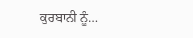ਕੁਰਬਾਨੀ ਨੂੰ…